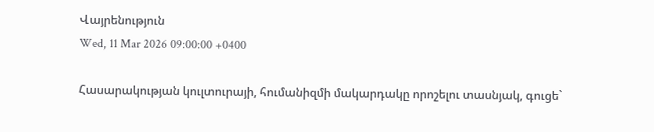Վայրենություն
Wed, 11 Mar 2026 09:00:00 +0400

Հասարակության կուլտուրայի, հումանիզմի մակարդակը որոշելու տասնյակ, գուցե`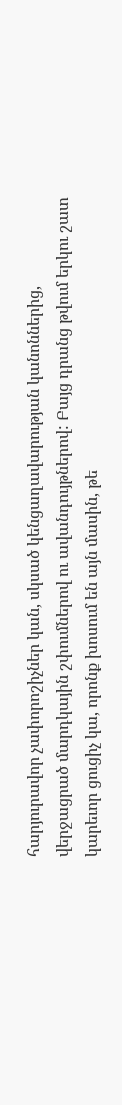հարյուրավոր չափորոշիչներ կան, սկսած կենցաղավարության կանոններից, վերջացրած մարդկային շփումներով ու ավանդույթներով: Բայց դրանց թվում երկու շատ կարեւոր ցուցիչ կա, որոնք խոսում են այն մասին, թե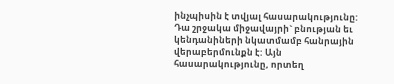ինչպիսին է տվյալ հասարակությունը: Դա շրջակա միջավայրի` բնության եւ կենդանիների նկատմամբ հանրային վերաբերմունքն է: Այն հասարակությունը, որտեղ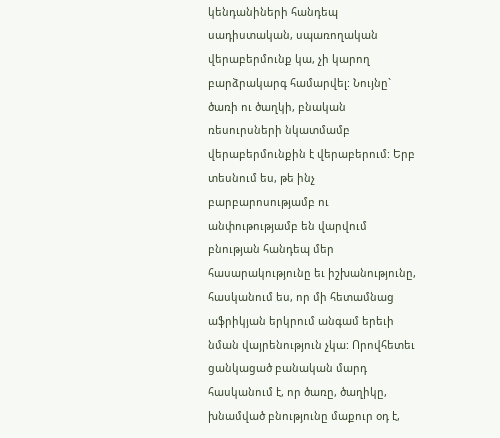կենդանիների հանդեպ սադիստական, սպառողական վերաբերմունք կա, չի կարող բարձրակարգ համարվել: Նույնը` ծառի ու ծաղկի, բնական ռեսուրսների նկատմամբ վերաբերմունքին է վերաբերում: Երբ տեսնում ես, թե ինչ բարբարոսությամբ ու անփութությամբ են վարվում բնության հանդեպ մեր հասարակությունը եւ իշխանությունը, հասկանում ես, որ մի հետամնաց աֆրիկյան երկրում անգամ երեւի նման վայրենություն չկա: Որովհետեւ ցանկացած բանական մարդ հասկանում է, որ ծառը, ծաղիկը, խնամված բնությունը մաքուր օդ է,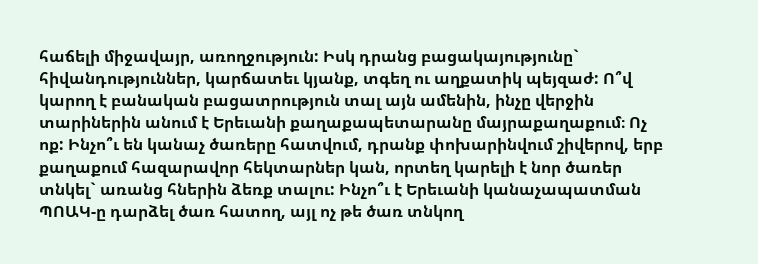հաճելի միջավայր, առողջություն: Իսկ դրանց բացակայությունը` հիվանդություններ, կարճատեւ կյանք, տգեղ ու աղքատիկ պեյզաժ: Ո՞վ կարող է բանական բացատրություն տալ այն ամենին, ինչը վերջին տարիներին անում է Երեւանի քաղաքապետարանը մայրաքաղաքում։ Ոչ ոք: Ինչո՞ւ են կանաչ ծառերը հատվում, դրանք փոխարինվում շիվերով, երբ քաղաքում հազարավոր հեկտարներ կան, որտեղ կարելի է նոր ծառեր տնկել` առանց հներին ձեռք տալու: Ինչո՞ւ է Երեւանի կանաչապատման ՊՈԱԿ-ը դարձել ծառ հատող, այլ ոչ թե ծառ տնկող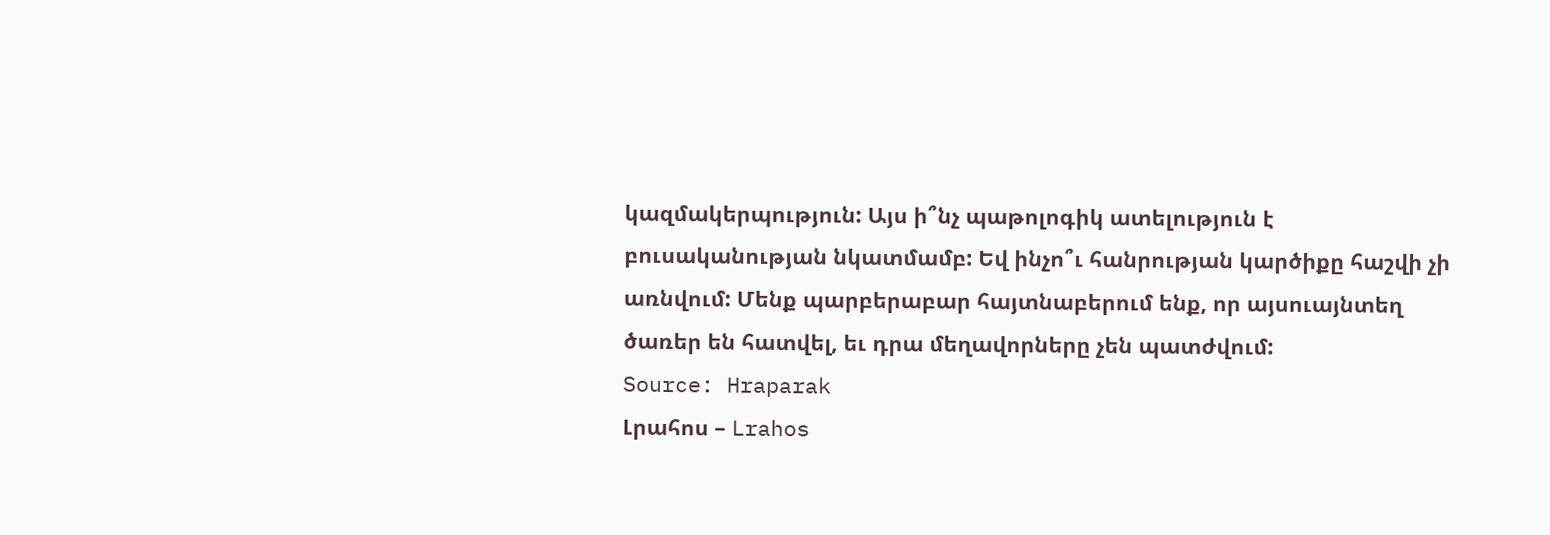կազմակերպություն: Այս ի՞նչ պաթոլոգիկ ատելություն է բուսականության նկատմամբ: Եվ ինչո՞ւ հանրության կարծիքը հաշվի չի առնվում: Մենք պարբերաբար հայտնաբերում ենք, որ այսուայնտեղ ծառեր են հատվել, եւ դրա մեղավորները չեն պատժվում:
Source: Hraparak
Լրահոս – Lrahos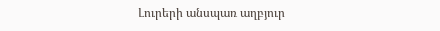Լուրերի անսպառ աղբյուր